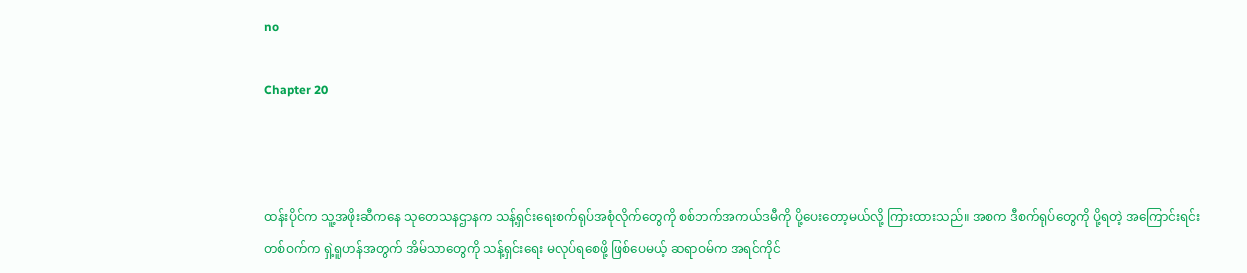no

Chapter 20



ထန်းပိုင်က သူ့အဖိုးဆီကနေ သုတေသနဌာနက သန့်ရှင်းရေးစက်ရုပ်အစုံလိုက်တွေကို စစ်ဘက်အကယ်ဒမီကို ပို့ပေးတော့မယ်လို့ ကြားထားသည်။ အစက ဒီစက်ရုပ်တွေကို ပို့ရတဲ့ အကြောင်းရင်းတစ်ဝက်က ရှဲ့ရူဟန်အတွက် အိမ်သာတွေကို သန့်ရှင်းရေး မလုပ်ရစေဖို့ ဖြစ်ပေမယ့် ဆရာဝမ်က အရင်ကိုင်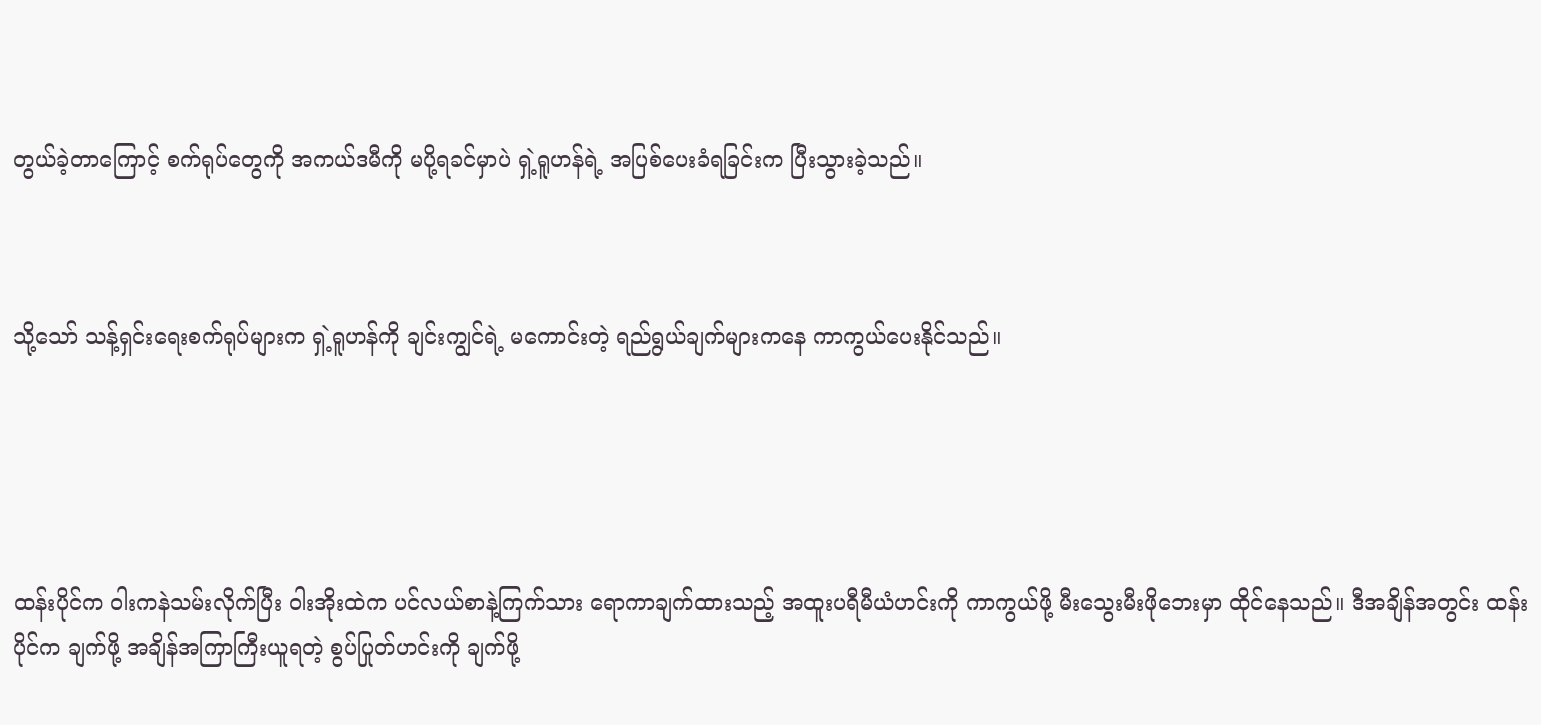တွယ်ခဲ့တာကြောင့် စက်ရုပ်တွေကို အကယ်ဒမီကို မပို့ရခင်မှာပဲ ရှဲ့ရူဟန်ရဲ့ အပြစ်ပေးခံရခြင်းက ပြီးသွားခဲ့သည်။



သို့သော် သန့်ရှင်းရေးစက်ရုပ်များက ရှဲ့ရူဟန်ကို ချင်းကျွင်ရဲ့ မကောင်းတဲ့ ရည်ရွယ်ချက်များကနေ ကာကွယ်ပေးနိုင်သည်။





ထန်းပိုင်က ဝါးကနဲသမ်းလိုက်ပြီး ဝါးအိုးထဲက ပင်လယ်စာနဲ့ကြက်သား‌ ရောကာချက်ထားသည့် အထူးပရီမီယံဟင်းကို ကာကွယ်ဖို့ မီးသွေးမီးဖိုဘေးမှာ ထိုင်နေသည်။ ဒီအချိန်အတွင်း ထန်းပိုင်က ချက်ဖို့ အချိန်အကြာကြီးယူရတဲ့ စွပ်ပြုတ်ဟင်းကို ချက်ဖို့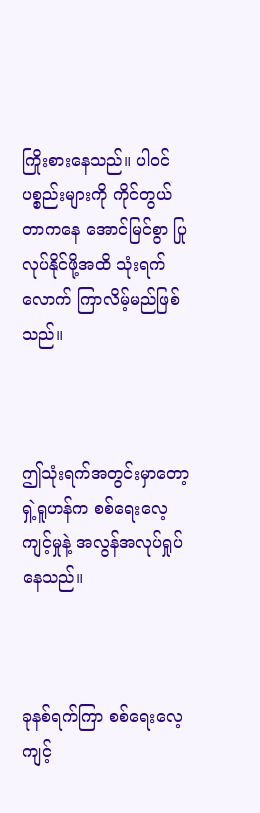ကြိုးစားနေသည်။ ပါဝင်ပစ္စည်းများကို ကိုင်တွယ်တာကနေ အောင်မြင်စွာ ပြုလုပ်နိုင်ဖို့အထိ သုံးရက်လောက် ကြာလိမ့်မည်ဖြစ်သည်။



ဤသုံးရက်အတွင်းမှာတော့ ရှဲ့ရူဟန်က စစ်ရေးလေ့ကျင့်မှုနဲ့ အလွန်အလုပ်ရှုပ်နေသည်။



ခုနစ်ရက်ကြာ စစ်ရေးလေ့ကျင့်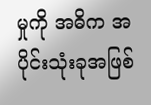မှုကို အဓိက အပိုင်းသုံးခုအဖြစ်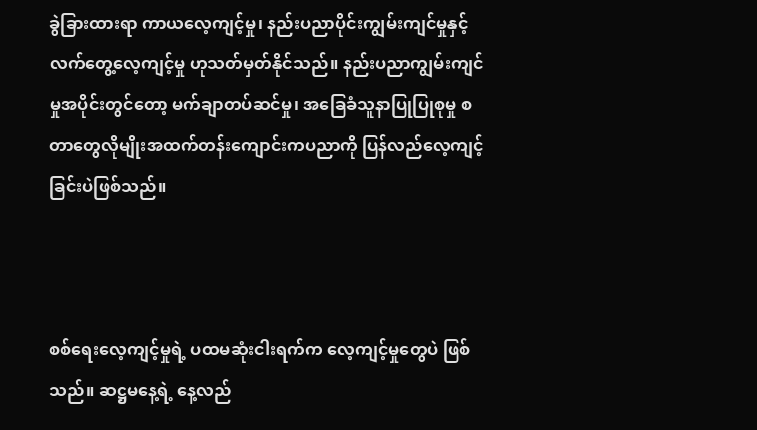ခွဲခြားထားရာ ကာယလေ့ကျင့်မှု၊ နည်းပညာပိုင်းကျွမ်းကျင်မှုနှင့် လက်တွေ့လေ့ကျင့်မှု ဟုသတ်မှတ်နိုင်သည်။ နည်းပညာကျွမ်းကျင်မှုအပိုင်းတွင်တော့ မက်ချာတပ်ဆင်မှု၊ အခြေခံသူနာပြုပြုစုမှု စတာတွေလိုမျိုးအထက်တန်းကျောင်းကပညာကို ပြန်လည်လေ့ကျင့်ခြင်းပဲဖြစ်သည်။



စစ်ရေးလေ့ကျင့်မှုရဲ့ ပထမဆုံးငါးရက်က လေ့ကျင့်မှုတွေပဲ ဖြစ်သည်။ ဆဋ္ဌမနေ့ရဲ့ နေ့လည်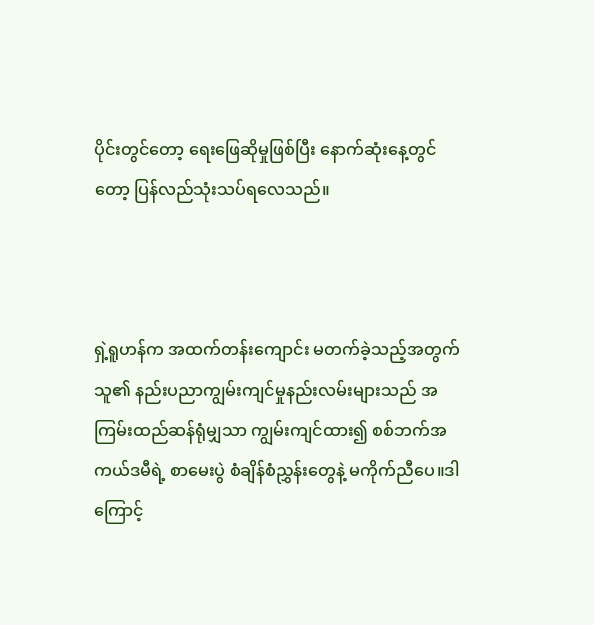ပိုင်းတွင်တော့ ရေးဖြေဆိုမှုဖြစ်ပြီး နောက်ဆုံးနေ့တွင်တော့ ပြန်လည်သုံးသပ်ရလေသည်။



ရှဲ့ရူဟန်က အထက်တန်းကျောင်း မတက်ခဲ့သည့်အတွက် သူ၏ နည်းပညာကျွမ်းကျင်မှုနည်းလမ်းများသည် အကြမ်းထည်ဆန်ရုံမျှသာ ကျွမ်းကျင်ထား၍ စစ်ဘက်အကယ်ဒမီရဲ့ စာမေးပွဲ စံချိန်စံညွှန်းတွေနဲ့ မကိုက်ညီ‌ပေ။ဒါကြောင့်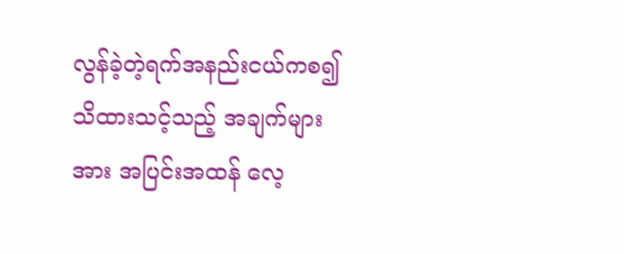လွန်ခဲ့တဲ့ရက်အနည်းငယ်ကစ၍ သိထားသင့်သည့် အချက်များအား အပြင်းအထန် လေ့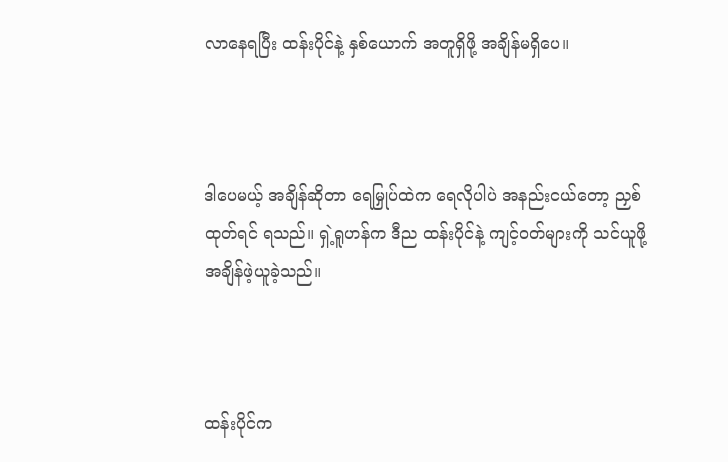လာနေရပြီး ထန်းပိုင်နဲ့ နှစ်ယောက် အတူရှိဖို့ အချိန်မရှိပေ။



ဒါပေမယ့် အချိန်ဆိုတာ ရေမြှုပ်ထဲက ရေလိုပါပဲ အနည်းငယ်‌တော့ ညှစ်ထုတ်ရင် ရသည်။ ရှဲ့ရူဟန်က ဒီည ထန်းပိုင်နဲ့ ကျင့်ဝတ်များကို သင်ယူဖို့ အချိန်ဖဲ့ယူခဲ့သည်။



ထန်းပိုင်က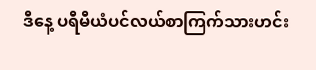ဒီနေ့ ပရီမီယံပင်လယ်စာကြက်သားဟင်း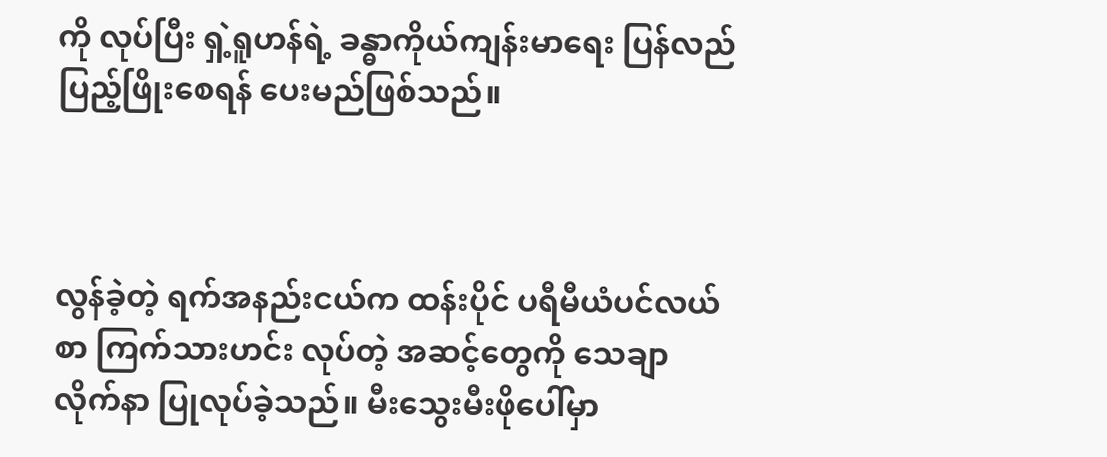ကို လုပ်ပြီး ရှဲ့ရူဟန်ရဲ့ ခန္ဓာကိုယ်ကျန်းမာရေး ပြန်လည်ပြည့်ဖြိုးစေရန် ပေးမည်ဖြစ်သည်။



လွန်ခဲ့တဲ့ ရက်အနည်းငယ်က ထန်းပိုင် ပရီမီယံပင်လယ်စာ ကြက်သားဟင်း လုပ်တဲ့ အဆင့်တွေကို သေချာလိုက်နာ ပြုလုပ်ခဲ့သည်။ မီးသွေးမီးဖိုပေါ်မှာ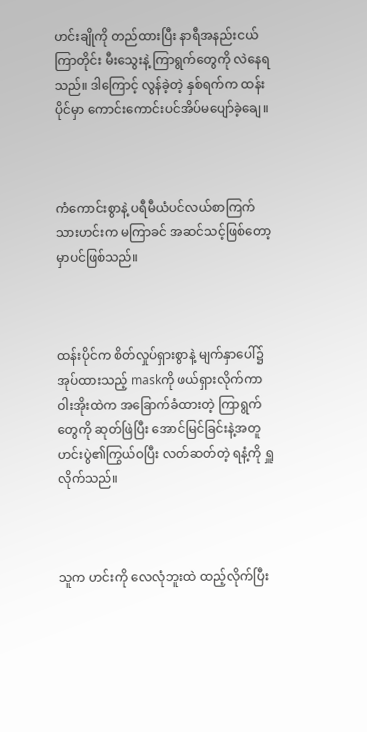ဟင်းချိုကို တည်ထားပြီး နာရီအနည်းငယ်ကြာတိုင်း မီးသွေးနဲ့ ကြာရွက်တွေကို လဲနေရသည်။ ဒါကြောင့် လွန်ခဲ့တဲ့ နှစ်ရက်က ထန်းပိုင်မှာ ကောင်းကောင်းပင်အိပ်မပျော်ခဲ့ချေ။



ကံကောင်းစွာနဲ့ ပရီမီယံပင်လယ်စာကြက်သားဟင်းက မကြာခင် အဆင်သင့်ဖြစ်တော့မှာပင်ဖြစ်သည်။



ထန်းပိုင်က စိတ်လှုပ်ရှားစွာနဲ့ မျက်နှာပေါ်၌ အုပ်ထားသည့် maskကို ဖယ်ရှားလိုက်ကာ ဝါးအိုးထဲက အခြောက်ခံထားတဲ့ ကြာရွက်တွေကို ဆုတ်ဖြဲပြီး အောင်မြင်ခြင်းနဲ့အတူ ဟင်းပွဲ၏ကြွယ်ဝပြီး လတ်ဆတ်တဲ့ ရနံ့ကို ရှူလိုက်သည်။



သူက ဟင်းကို လေလုံဘူးထဲ ထည့်လိုက်ပြီး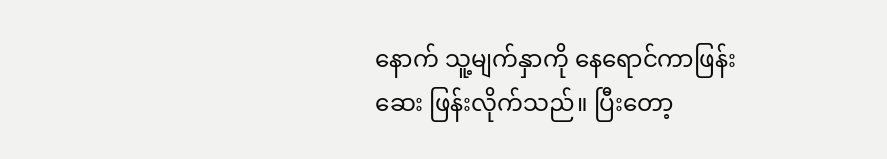နောက် သူ့မျက်နှာကို နေရောင်ကာဖြန်းဆေး ဖြန်းလိုက်သည်။ ပြီးတော့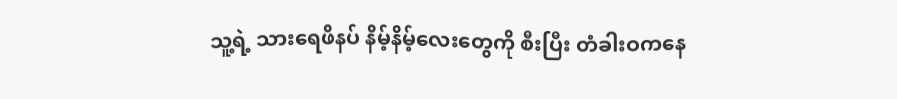သူ့ရဲ့ သားရေဖိနပ် နိမ့်နိမ့်လေးတွေကို စီးပြီး တံခါးဝကနေ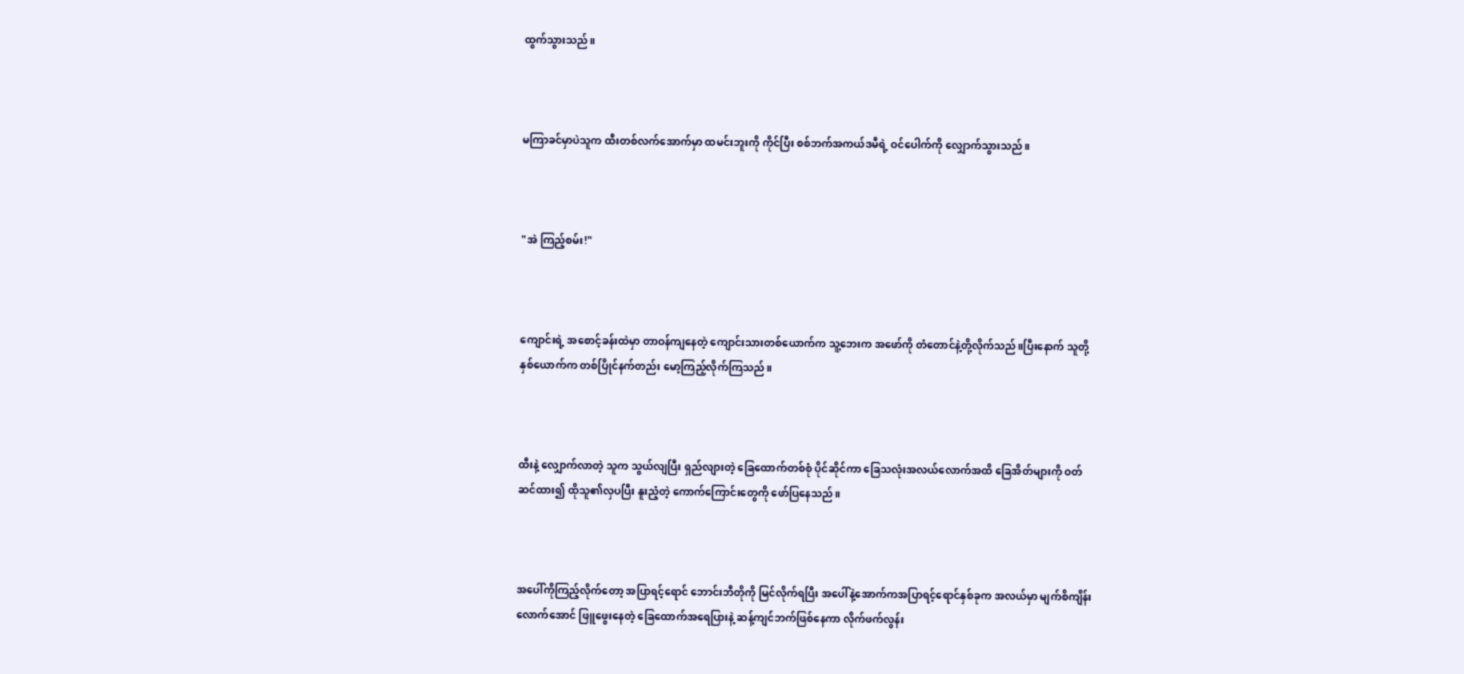ထွက်သွားသည်။



မကြာခင်မှာပဲသူက ထီးတစ်လက်အောက်မှာ ထမင်းဘူးကို ကိုင်ပြီး စစ်ဘက်အကယ်ဒမီရဲ့ ဝင်ပေါက်ကို လျှောက်သွားသည်။



"အဲ ကြည့်စမ်း!"



ကျောင်းရဲ့ အစောင့်ခန်းထဲမှာ တာဝန်ကျနေတဲ့ ကျောင်းသားတစ်ယောက်က သူ့ဘေးက အဖော်ကို တံတောင်နဲ့တို့လိုက်သည်။ပြီးနောက် သူတို့နှစ်ယောက်က တစ်ပြိုင်နက်တည်း မော့ကြည့်လိုက်ကြသည်။



ထီးနဲ့ လျှောက်လာတဲ့ သူက သွယ်လျပြီး ရှည်လျားတဲ့ ခြေထောက်တစ်စုံ ပိုင်ဆိုင်ကာ ခြေသလုံးအလယ်လောက်အထိ ခြေအိတ်များကို ဝတ်ဆင်ထား၍ ထိုသူ၏လှပပြီး နူးညံ့တဲ့ ကောက်ကြောင်းတွေကို ဖော်ပြနေသည်။



အပေါ်ကိုကြည့်လိုက်တော့ အပြာရင့်ရောင် ဘောင်းဘီတိုကို မြင်လိုက်ရပြီး အပေါ်နဲ့အောက်ကအပြာရင့်ရောင်နှစ်ခုက အလယ်မှာ မျက်စိကျိန်းလောက်အောင် ဖြူဖွေးနေတဲ့ ခြေထောက်အရေပြားနဲ့ ဆန့်ကျင်ဘက်ဖြစ်နေကာ လိုက်ဖက်လွန်း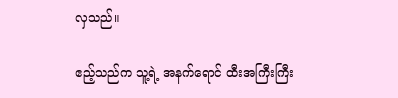လှသည်။

ဧည့်သည်က သူ့ရဲ့ အနက်ရောင် ထီးအကြီးကြီး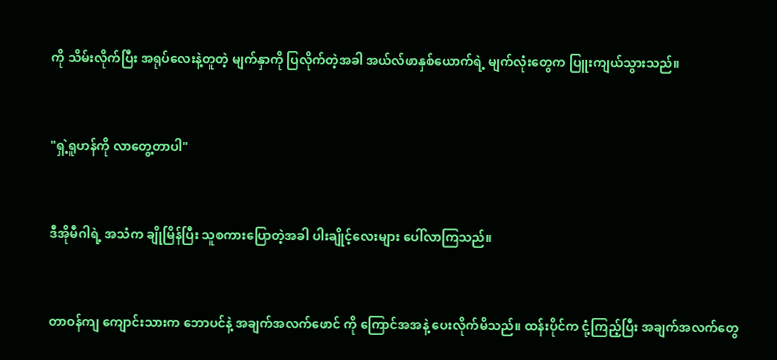ကို သိမ်းလိုက်ပြီး အရုပ်လေးနဲ့တူတဲ့ မျက်နှာကို ပြလိုက်တဲ့အခါ အယ်လ်ဖာနှစ်ယောက်ရဲ့ မျက်လုံးတွေက ပြူးကျယ်သွားသည်။



"ရှဲ့ရူဟန်ကို လာတွေ့တာပါ"



ဒီအိုမီဂါရဲ့ အသံက ချိုမြိန်ပြီး သူစကားပြောတဲ့အခါ ပါးချိုင့်လေးများ ပေါ်လာကြသည်။



တာဝန်ကျ ကျောင်းသားက ဘောပင်နဲ့ ‌အချက်အလက်‌ဖောင် ကို ကြောင်အအနဲ့ ပေးလိုက်မိသည်။ ထန်းပိုင်က ငုံ့ကြည့်ပြီး အချက်အလက်တွေ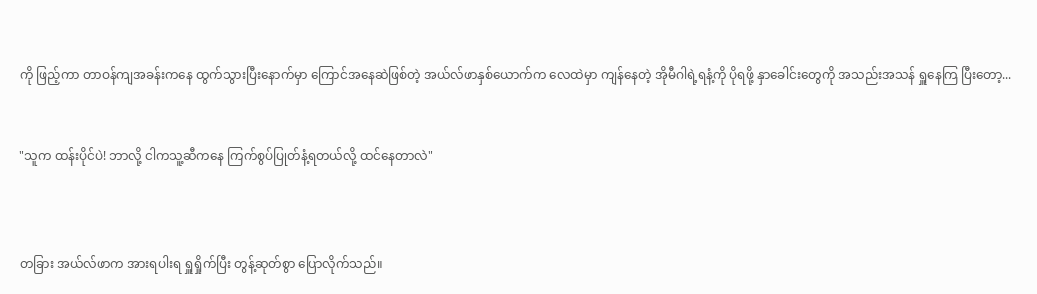ကို ဖြည့်ကာ တာဝန်ကျအခန်းကနေ ထွက်သွားပြီးနောက်မှာ ကြောင်အနေဆဲဖြစ်တဲ့ အယ်လ်ဖာနှစ်ယောက်က လေထဲမှာ ကျန်နေတဲ့ အိုမီဂါရဲ့ရနံ့ကို ပိုရဖို့ နှာခေါင်းတွေကို အသည်းအသန် ရှူနေကြ ပြီးတော့...


"သူက ထန်းပိုင်ပဲ! ဘာလို့ ငါကသူ့ဆီကနေ ကြက်စွပ်ပြုတ်နံ့ရတယ်လို့ ထင်နေတာလဲ"



တခြား အယ်လ်ဖာက အားရပါးရ ရှူရှိုက်ပြီး တွန့်ဆုတ်စွာ ပြောလိုက်သည်။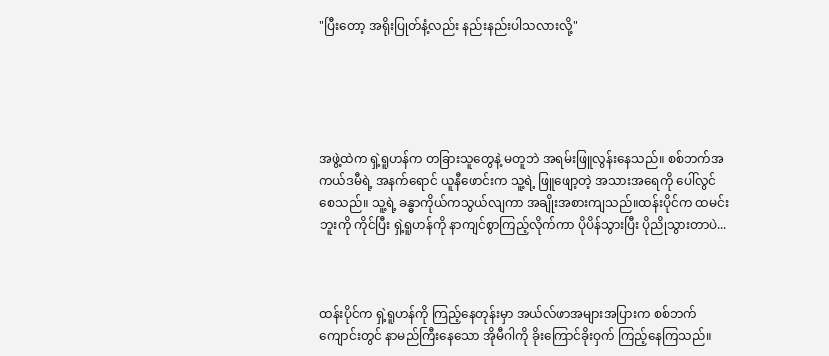"ပြီးတော့ အရိုးပြုတ်နံ့လည်း နည်းနည်းပါသလားလို့"





အဖွဲ့ထဲက ရှဲ့ရူဟန်က တခြားသူတွေနဲ့ မတူဘဲ အရမ်းဖြူလွန်းနေသည်။ စစ်ဘက်အကယ်ဒမီရဲ့ အနက်ရောင် ယူနီဖောင်းက သူ့ရဲ့ ဖြူဖျော့တဲ့ အသားအရေကို ပေါ်လွင်စေသည်။ သူ့ရဲ့ ခန္ဓာကိုယ်ကသွယ်လျကာ အချိုးအစားကျသည်။ထန်းပိုင်က ထမင်းဘူးကို ကိုင်ပြီး ရှဲ့ရူဟန်ကို နာကျင်စွာကြည့်လိုက်ကာ ပိုပိန်သွားပြီး ပိုညိုသွားတာပဲ...



ထန်းပိုင်က ရှဲ့ရူဟန်ကို ကြည့်နေတုန်းမှာ အယ်လ်ဖာအများအပြားက စစ်ဘက်ကျောင်းတွင် နာမည်ကြီးနေသော အိုမီဂါကို ခိုးကြောင်ခိုးဝှက် ကြည့်နေကြသည်။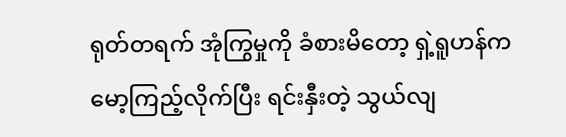ရုတ်တရက် အုံကြွမှုကို ခံစားမိတော့ ရှဲ့ရူဟန်က မော့ကြည့်လိုက်ပြီး ရင်းနှီးတဲ့ သွယ်လျ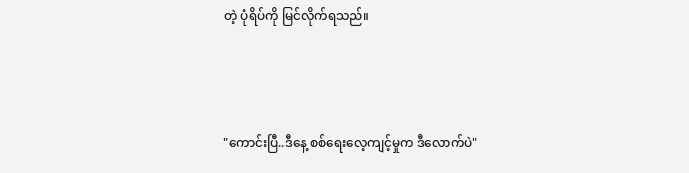တဲ့ ပုံရိပ်ကို မြင်လိုက်ရသည်။



"ကောင်းပြီ..ဒီနေ့ စစ်ရေးလေ့ကျင့်မှုက ဒီလောက်ပဲ"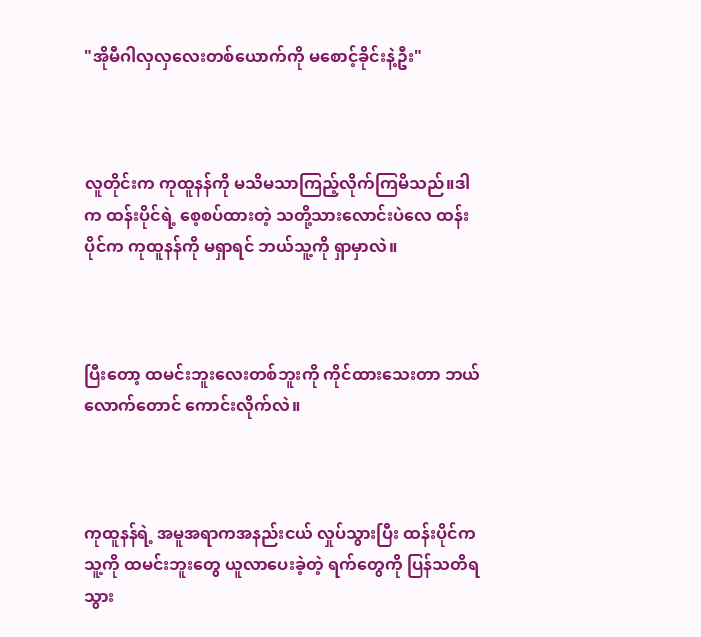"အိုမီဂါလှလှလေးတစ်‌ယောက်ကို မစောင့်ခိုင်းနဲ့ဦး"



လူတိုင်းက ကုထူနန်ကို မသိမသာကြည့်လိုက်ကြမိသည်။ဒါက ထန်းပိုင်ရဲ့ စေ့စပ်ထားတဲ့ သတို့သားလောင်းပဲလေ ထန်းပိုင်က ကုထူနန်ကို မရှာရင် ဘယ်သူ့ကို ရှာမှာလဲ။



ပြီးတော့ ထမင်းဘူးလေးတစ်ဘူးကို ကိုင်ထား‌သေးတာ ဘယ်လောက်တောင် ကောင်းလိုက်လဲ။



ကုထူနန်ရဲ့ အမူအရာကအနည်းငယ် လှုပ်သွားပြီး ထန်းပိုင်ကသူ့ကို ထမင်းဘူးတွေ ယူလာပေးခဲ့တဲ့ ရက်တွေကို ပြန်သတိရသွား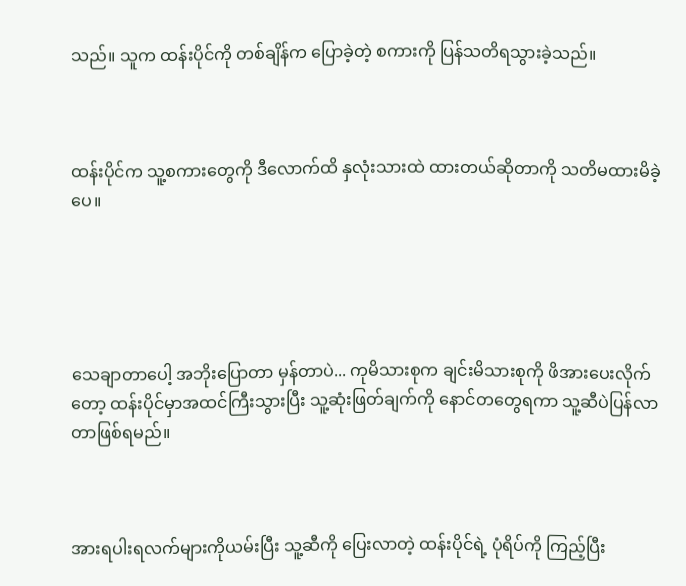သည်။ သူက ထန်းပိုင်ကို တစ်ချိန်က ပြောခဲ့တဲ့ စကားကို ပြန်သတိရသွားခဲ့သည်။



ထန်းပိုင်က သူ့စကားတွေကို ဒီလောက်ထိ နှလုံးသားထဲ ထားတယ်ဆိုတာကို သတိမထားမိခဲ့ပေ။





သေချာတာပေါ့ အဘိုးပြောတာ မှန်တာပဲ... ကုမိသားစုက ချင်းမိသားစုကို ဖိအားပေးလိုက်တော့ ထန်းပိုင်မှာအထင်ကြီးသွားပြီး သူ့ဆုံးဖြတ်ချက်ကို နောင်တတွေရကာ သူ့ဆီပဲပြန်လာတာဖြစ်ရမည်။



အားရပါးရလက်များကိုယမ်းပြီး သူ့ဆီကို ပြေးလာတဲ့ ထန်းပိုင်ရဲ့ ပုံရိပ်ကို ကြည့်ပြီး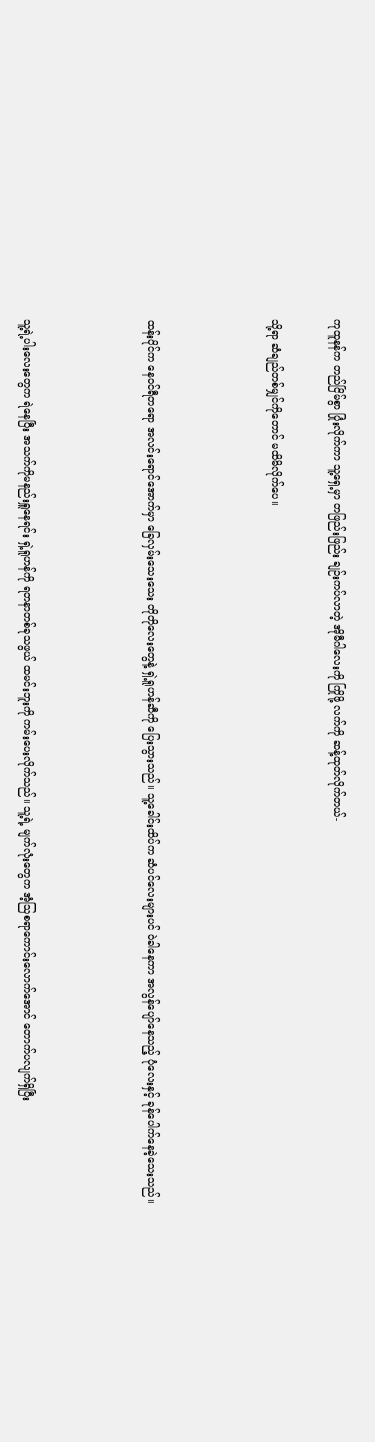ကုထူနန်က တည်ငြိမ်စွာ ပြုံးလိုက်ကာ သူ့ရှေ့မှာ တဖြည်းဖြည်း ချဉ်းကပ်လာတဲ့ အိုမီဂါလေးကို ကြိုဖို့ လက်ကို ဆန့်ထုတ်လိုက်တယ်-

သို့ရာ ဆံချည်တစ်မျှင်ကိုတောင် မထိမိလိုက်ပေ။



ထန်းပိုင်က နေဝင်ရီတရော အလင်းရောင်အောက်မှာ ခြေလှမ်းသေးသေး တိုတိုလေးတွေနဲ့ ရှဲ့ရူဟန်ဆီကို ပြေးသွားသည်။ သူ့ခေါင်းထိပ်က ဆံပင်လေးများပင် ဝဲခါနေကာ အလွန်ပျော်နေသည့် ပုံလေးနှင့် ခုန်ပေါက်နေခဲ့သေးသည်။



သူ့ရဲ့ပါးလေးတွေက ရဲနေပြီး အသက်ကိုမနည်းရှူနေရင်း ရှဲ့ရူဟန်ကို ရတနာတစ်ခုသဖွယ် ထမင်းဘူးကို ကမ်းပေးလိုက်သည်။ သူ့ရဲ့ မျက်လုံးတွေက အံ့သြစရာကောင်းလောက်အောင် တောက်ပလျက်ရှိပြီး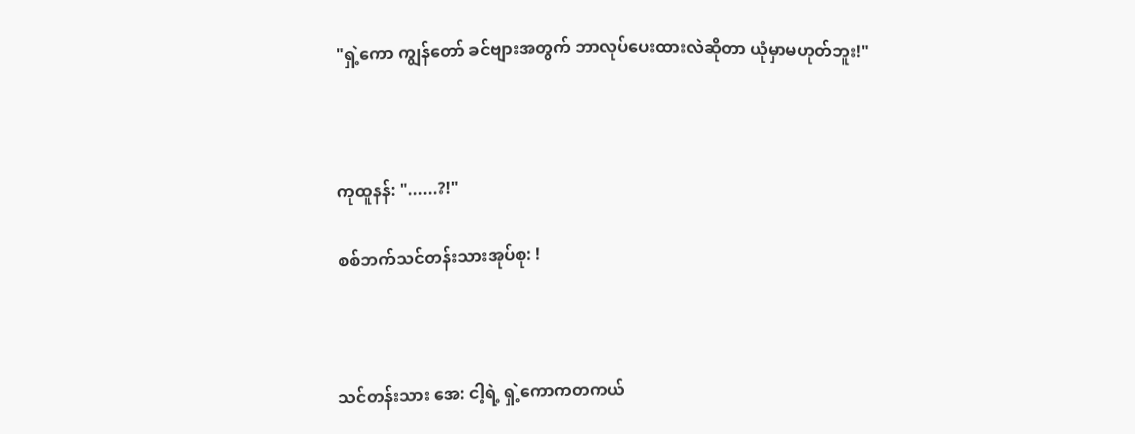"ရှဲ့ကော ကျွန်တော် ခင်ဗျားအတွက် ဘာလုပ်ပေးထားလဲဆိုတာ ယုံမှာမဟုတ်ဘူး!"



ကုထူနန်: "......?!"

စစ်ဘက်သင်တန်းသားအုပ်စု: !



သင်တန်းသား အေ: ငါ့ရဲ့ ရှဲ့ကောကတကယ်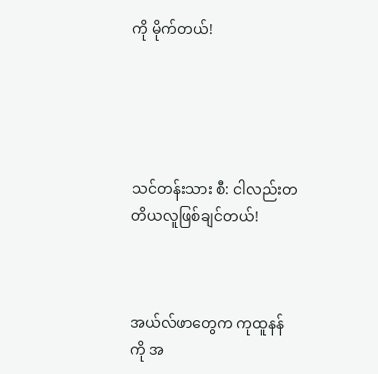ကို မိုက်တယ်!





သင်တန်းသား စီ: ငါလည်းတတိယလူဖြစ်ချင်တယ်!



အယ်လ်ဖာတွေက ကုထူနန်ကို အ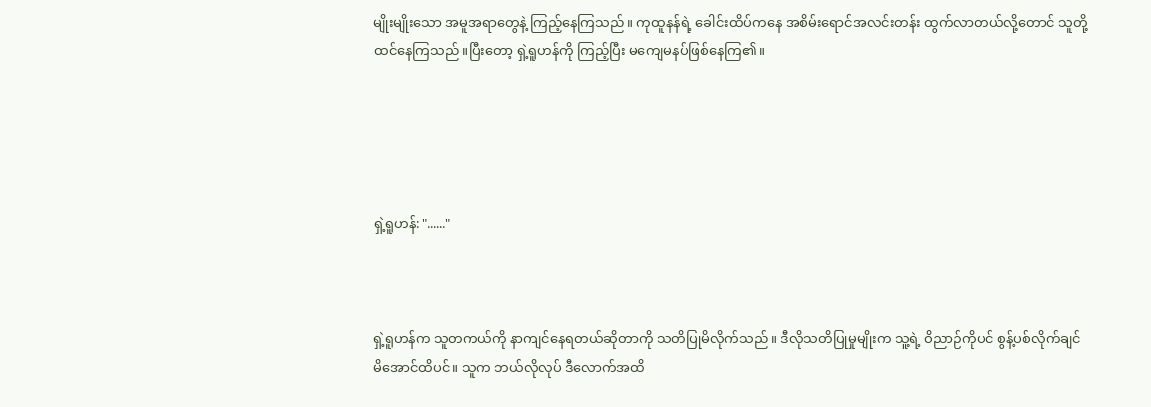မျိုးမျိုးသော အမူအရာတွေနဲ့ ကြည့်နေကြသည်။ ကုထူနန်ရဲ့ ခေါင်းထိပ်ကနေ အစိမ်းရောင်အလင်းတန်း ထွက်လာတယ်လို့တောင် သူတို့ ထင်နေကြသည်။ပြီးတော့ ရှဲ့ရူဟန်ကို ကြည့်ပြီး မကျေမနပ်ဖြစ်နေကြ၏။





ရှဲ့ရူဟန်: "......"



ရှဲ့ရူဟန်က သူတကယ်ကို နာကျင်နေရတယ်ဆိုတာကို သတိပြုမိလိုက်သည်။ ဒီလိုသတိပြုမှုမျိုးက သူ့ရဲ့ ဝိညာဉ်ကိုပင် စွန့်ပစ်လိုက်ချင်မိ‌အောင်ထိပင်။ သူက ဘယ်လိုလုပ် ဒီလောက်အထိ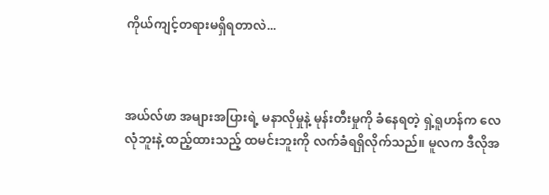ကိုယ်ကျင့်တရားမရှိရတာလဲ...



အယ်လ်ဖာ အများအပြားရဲ့ မနာလိုမှုနဲ့ မုန်းတီးမှုကို ခံနေရတဲ့ ရှဲ့ရူဟန်က လေလုံဘူးနဲ့ ထည့်ထားသည့် ထမင်းဘူးကို လက်ခံရရှိလိုက်သည်။ မူလက ဒီလိုအ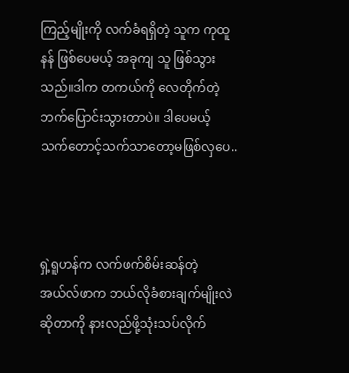ကြည့်မျိုးကို လက်ခံရရှိတဲ့ သူက ကုထူနန် ဖြစ်ပေမယ့် အခုကျ သူ ဖြစ်သွားသည်။ဒါက တကယ်ကို လေတိုက်တဲ့ဘက်ပြောင်းသွားတာပဲ။ ဒါပေမယ့် သက်တောင့်သက်သာတော့မဖြစ်လှပေ..



ရှဲ့ရူဟန်က လက်ဖက်စိမ်းဆန်တဲ့ အယ်လ်ဖာက ဘယ်လိုခံစားချက်မျိုးလဲဆိုတာကို နားလည်ဖို့သုံးသပ်လိုက်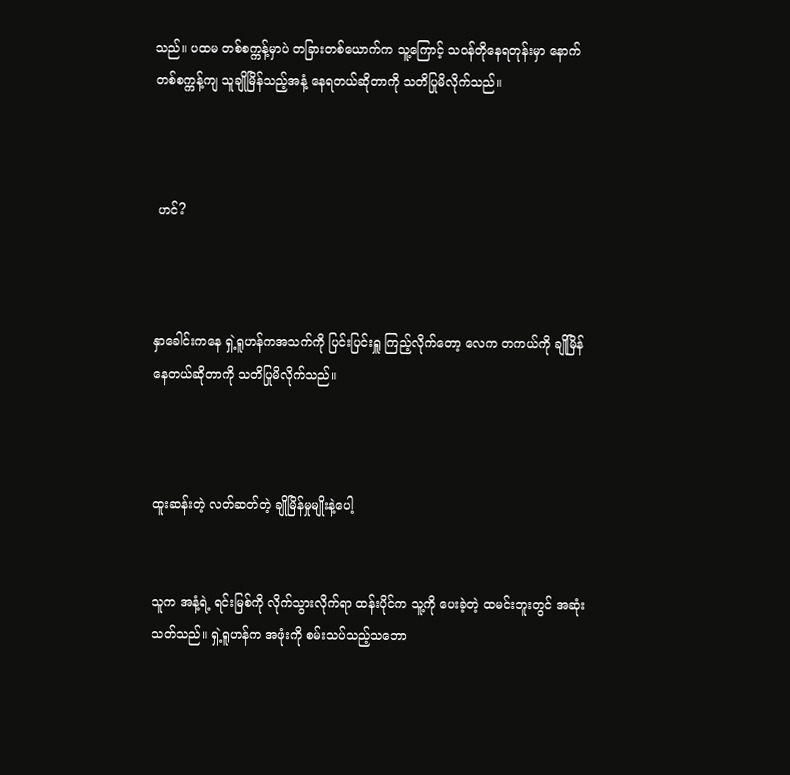သည်။ ပထမ တစ်စက္ကန့်မှာပဲ တခြားတစ်ယောက်က သူ့ကြောင့် သဝန်တိုနေရတုန်းမှာ နောက်တစ်စက္ကန့်ကျ သူချိုမြိန်သည့်အနံ့ နေရတယ်ဆိုတာကို သတိပြုမိလိုက်သည်။



 ဟင်?



နှာခေါင်းကနေ ရှဲ့ရူဟန်ကအသက်ကို ပြင်းပြင်းရှူ ကြည့်လိုက်တော့ လေက တကယ်ကို ချိုမြိန်နေတယ်ဆိုတာကို သတိပြုမိလိုက်သည်။



ထူးဆန်းတဲ့ လတ်ဆတ်တဲ့ ချိုမြိန်မှုမျိုးနဲ့ပေါ့


သူက အနံ့ရဲ့ ရင်းမြစ်ကို လိုက်သွားလိုက်ရာ ထန်းပိုင်က သူ့ကို ပေးခဲ့တဲ့ ထမင်းဘူးတွင် အဆုံးသတ်သည်။ ရှဲ့ရူဟန်က အဖုံးကို စမ်းသပ်သည့်သဘော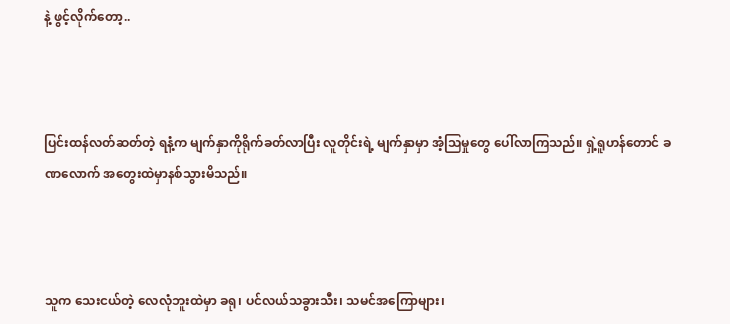နဲ့ ဖွင့်လိုက်တော့..



ပြင်းထန်လတ်ဆတ်တဲ့ ရနံ့က မျက်နှာကိုရိုက်ခတ်လာပြီး လူတိုင်းရဲ့ မျက်နှာမှာ အံ့သြမှုတွေ ပေါ်လာကြသည်။ ရှဲ့ရူဟန်တောင် ခဏလောက် အတွေးထဲမှာနစ်သွားမိသည်။



သူက သေးငယ်တဲ့ လေလုံဘူးထဲမှာ ခရု၊ ပင်လယ်သခွားသီး၊ သမင်အကြောများ၊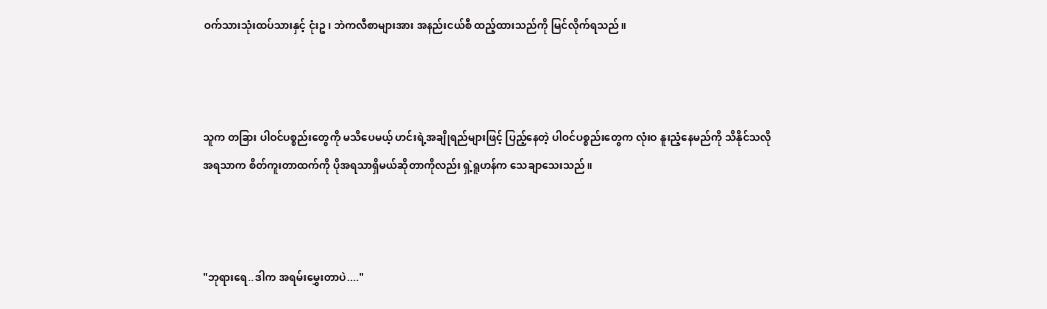ဝက်သားသုံးထပ်သားနှင့် ငုံးဥ၊ ဘဲကလီစာများအား အနည်းငယ်စီ ထည့်ထားသည်ကို မြင်လိုက်ရသည်။



သူက တခြား ပါဝင်ပစ္စည်းတွေကို မသိပေမယ့် ဟင်းရဲ့အချိုရည်များဖြင့် ပြည့်နေတဲ့ ပါဝင်ပစ္စည်းတွေက လုံးဝ နူးညံ့နေမည်ကို သိနိုင်သလို အရသာက စိတ်ကူးတာထက်ကို ပိုအရသာရှိမယ်ဆိုတာကိုလည်း ရှဲ့ရူဟန်က သေချာသေးသည်။



"ဘုရားရေ..ဒါက အရမ်းမွှေးတာပဲ...."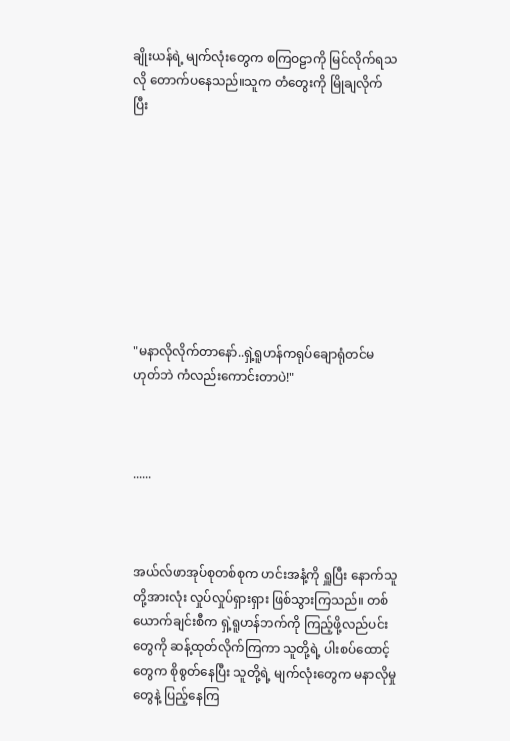ချိုးယန်ရဲ့ မျက်လုံးတွေက စကြဝဠာကို မြင်လိုက်ရသလို တောက်ပနေသည်။သူက တံတွေးကို မြိုချလိုက်ပြီး









"မနာလိုလိုက်တာနော်..ရှဲ့ရူဟန်ကရုပ်ချောရုံတင်မဟုတ်ဘဲ ကံလည်းကောင်းတာပဲ!"



......



အယ်လ်ဖာအုပ်စုတစ်စုက ဟင်းအနံ့ကို ရှူပြီး နောက်သူတို့အားလုံး လှုပ်လှုပ်ရှားရှား ဖြစ်သွားကြသည်။ တစ်ယောက်ချင်းစီက ရှဲ့ရူဟန်ဘက်ကို ကြည့်ဖို့လည်ပင်းတွေကို ဆန့်ထုတ်လိုက်ကြကာ သူတို့ရဲ့ ပါးစပ်ထောင့်တွေက စိုစွတ်နေပြီး သူတို့ရဲ့ မျက်လုံးတွေက မနာလိုမှုတွေနဲ့ ပြည့်နေကြ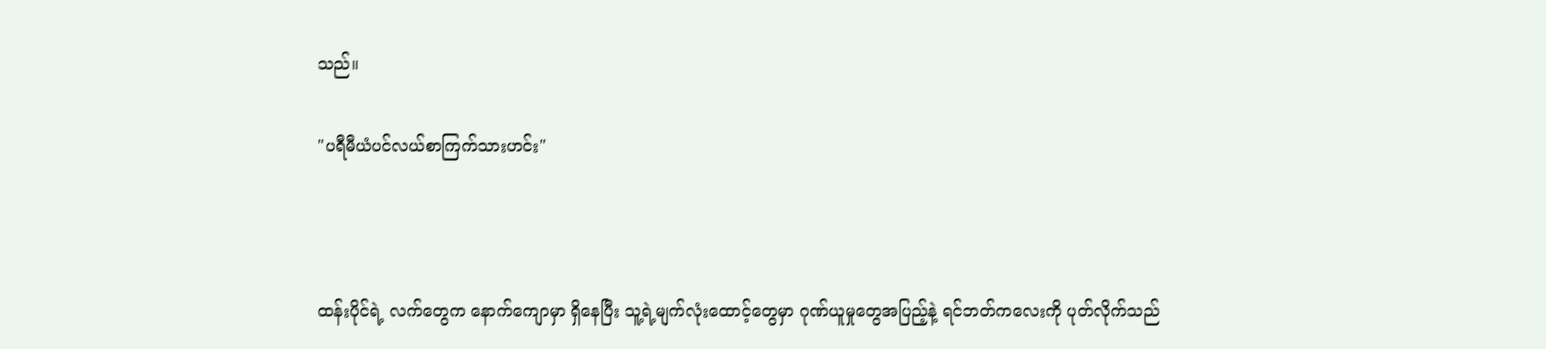သည်။

"ပရီမီယံပင်လယ်စာကြက်သားဟင်း"



ထန်းပိုင်ရဲ့ လက်တွေက နောက်ကျောမှာ ရှိနေပြီး သူ့ရဲ့မျက်လုံးထောင့်တွေမှာ ဂုဏ်ယူမှုတွေအပြည့်နဲ့ ရင်ဘတ်ကလေးကို ပုတ်လိုက်သည်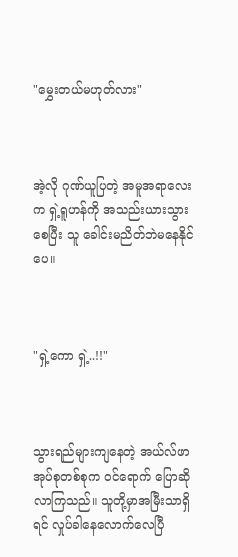"မွှေးတယ်မဟုတ်လား"



အဲ့လို ဂုဏ်ယူပြတဲ့ အမူအရာလေးက ရှဲ့ရူဟန်ကို အသည်းယားသွားစေပြီး သူ ခေါင်းမညိတ်ဘဲမနေနိုင်ပေ။



"ရှဲ့ကော ရှဲ့..!!"



သွားရည်များကျနေတဲ့ အယ်လ်ဖာအုပ်စုတစ်စုက ဝင်ရောက် ပြောဆိုလာကြသည်။ သူတို့မှာအမြီးသာရှိရင် လှုပ်ခါနေလောက်လေပြီ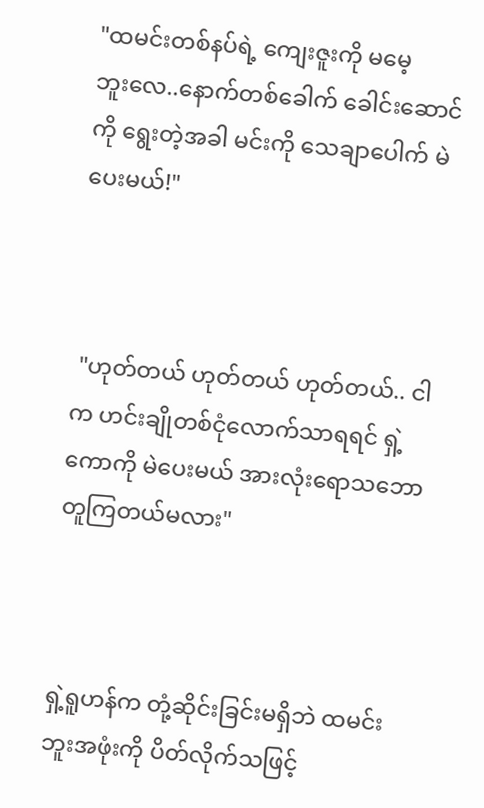"ထမင်းတစ်နပ်ရဲ့ ကျေးဇူးကို မမေ့ဘူး‌လေ..နောက်တစ်ခေါက် ခေါင်းဆောင်ကို ရွေးတဲ့အခါ မင်းကို သေချာပေါက် မဲပေးမယ်!"



 "ဟုတ်တယ် ဟုတ်တယ် ဟုတ်တယ်.. ငါက ဟင်းချိုတစ်ငုံလောက်သာရရင် ရှဲ့ကောကို မဲပေးမယ် အားလုံးရောသဘောတူကြတယ်မလား"



ရှဲ့ရူဟန်က တုံ့ဆိုင်းခြင်းမရှိဘဲ ထမင်းဘူးအဖုံးကို ပိတ်လိုက်သဖြင့်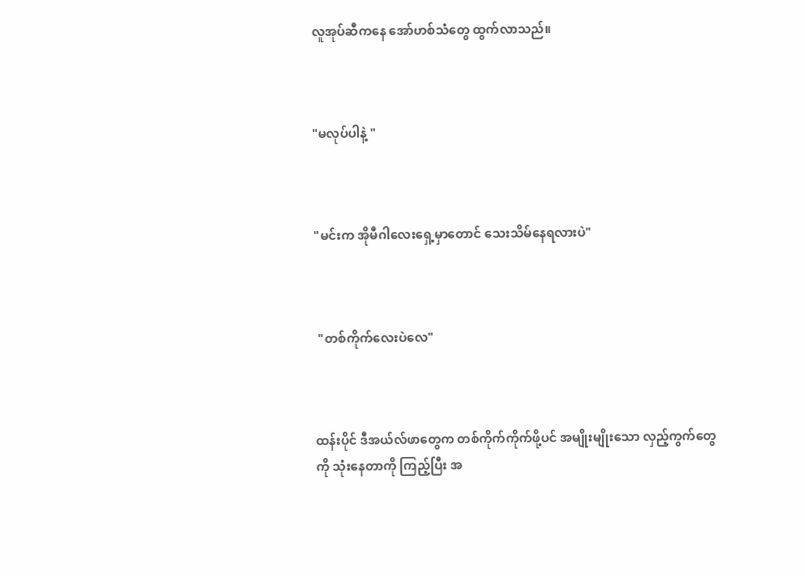လူအုပ်ဆီကနေ အော်ဟစ်သံတွေ ထွက်လာသည်။



"မလုပ်ပါနဲ့ "



"မင်းက အိုမီဂါလေးရှေ့မှာတောင် သေးသိမ်နေရလားပဲ"



 "တစ်ကိုက်လေးပဲလေ"



ထန်းပိုင် ဒီအယ်လ်ဖာတွေက တစ်ကိုက်ကိုက်ဖို့ပင် အမျိုးမျိုးသော လှည့်ကွက်တွေကို သုံးနေတာကို ကြည့်ပြီး အ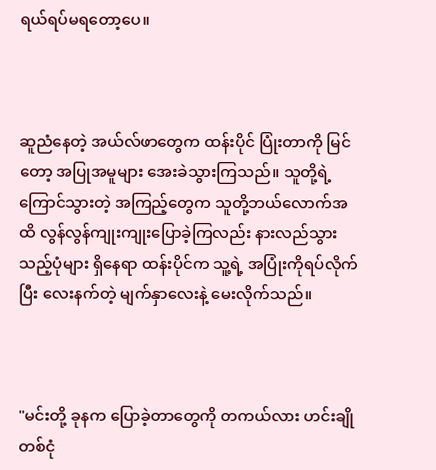ရယ်ရပ်မရတော့ပေ။



ဆူညံနေတဲ့ အယ်လ်ဖာတွေက ထန်းပိုင် ပြုံးတာကို မြင်တော့ အပြုအမူများ အေးခဲသွားကြသည်။ သူတို့ရဲ့ ကြောင်သွားတဲ့ အကြည့်တွေက သူတို့ဘယ်လောက်အထိ လွန်လွန်ကျုးကျုးပြောခဲ့ကြလည်း နားလည်သွားသည့်ပုံများ ရှိနေရာ ထန်းပိုင်က သူ့ရဲ့ အပြုံးကိုရပ်လိုက်ပြီး လေးနက်တဲ့ မျက်နှာလေးနဲ့ မေးလိုက်သည်။



"မင်းတို့ ခုနက ပြောခဲ့တာတွေကို တကယ်လား ဟင်းချိုတစ်ငုံ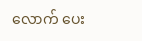လောက် ပေး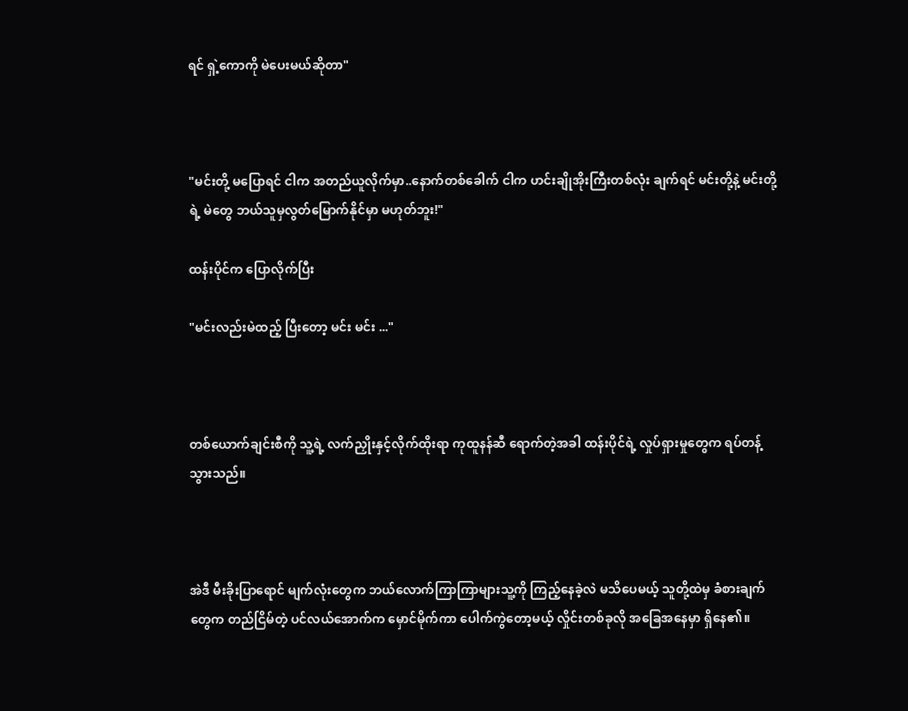ရင် ရှဲ့‌ကောကို မဲပေးမယ်ဆိုတာ"



"မင်းတို့ မပြောရင် ငါက အတည်ယူလိုက်မှာ‌..နောက်တစ်ခေါက် ငါက ဟင်းချိုအိုးကြီးတစ်လုံး ချက်ရင် မင်းတို့နဲ့ မင်းတို့ရဲ့ မဲတွေ ဘယ်သူမှလွတ်မြောက်နိုင်မှာ မဟုတ်ဘူး!"

ထန်းပိုင်က ပြောလိုက်ပြီး

"မင်းလည်းမဲထည့် ပြီးတော့ မင်း မင်း ..."



တစ်ယောက်ချင်းစီကို သူ့ရဲ့ လက်ညှိုးနှင့်လိုက်ထိုးရာ ကုထူနန်ဆီ ရောက်တဲ့အခါ ထန်းပိုင်ရဲ့ လှုပ်ရှားမှုတွေက ရပ်တန့်သွားသည်။



အဲဒီ မီးခိုးပြာရောင် မျက်လုံးတွေက ဘယ်လောက်ကြာကြာများသူ့ကို ကြည့်နေခဲ့လဲ မသိပေမယ့် သူတို့ထဲမှ ခံစားချက်တွေက တည်ငြိမ်တဲ့ ပင်လယ်အောက်က မှောင်မိုက်ကာ ပေါက်ကွဲတော့မယ့် လှိုင်းတစ်ခုလို အခြေအနေမှာ ရှိနေ၏။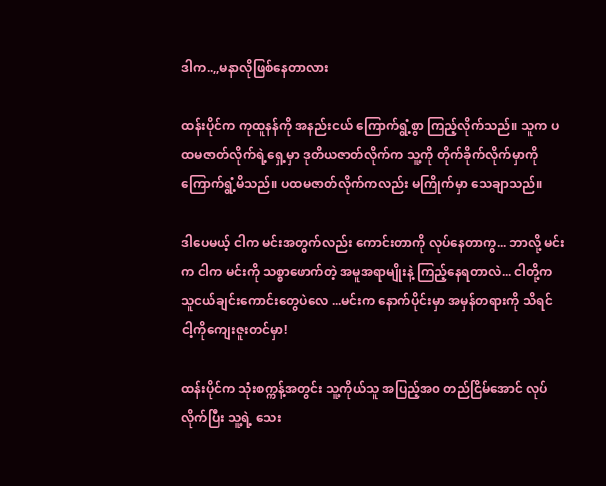ဒါက..,,မနာလိုဖြစ်နေတာလား

ထန်းပိုင်က ကုထူနန်ကို အနည်းငယ် ကြောက်ရွံ့စွာ ကြည့်လိုက်သည်။ သူက ပထမဇာတ်လိုက်ရဲ့ရှေ့မှာ ဒုတိယဇာတ်လိုက်က သူ့ကို တိုက်ခိုက်လိုက်မှာကို ကြောက်ရွံ့မိသည်။ ပထမဇာတ်လိုက်ကလည်း မကြိုက်မှာ သေချာသည်။

ဒါပေမယ့် ငါက မင်းအတွက်လည်း ကောင်းတာကို လုပ်နေတာကွ... ဘာလို့ မင်းက ငါက မင်းကို သစ္စာဖောက်တဲ့ အမူအရာမျိုးနဲ့ ကြည့်နေရတာလဲ... ငါတို့က သူငယ်ချင်းကောင်းတွေပဲလေ ...မင်းက နောက်ပိုင်းမှာ အမှန်တရားကို သိရင် ငါ့ကိုကျေးဇူးတင်မှာ!

ထန်းပိုင်က သုံးစက္ကန့်အတွင်း သူ့ကိုယ်သူ အပြည့်အ၀ တည်ငြိမ်အောင် လုပ်လိုက်ပြီး သူ့ရဲ့ သေး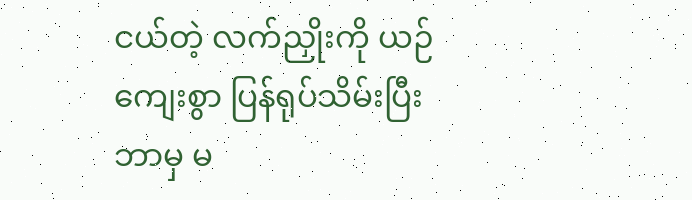ငယ်တဲ့ လက်ညှိုးကို ယဉ်ကျေးစွာ ပြန်ရုပ်သိမ်းပြီး ဘာမှ မ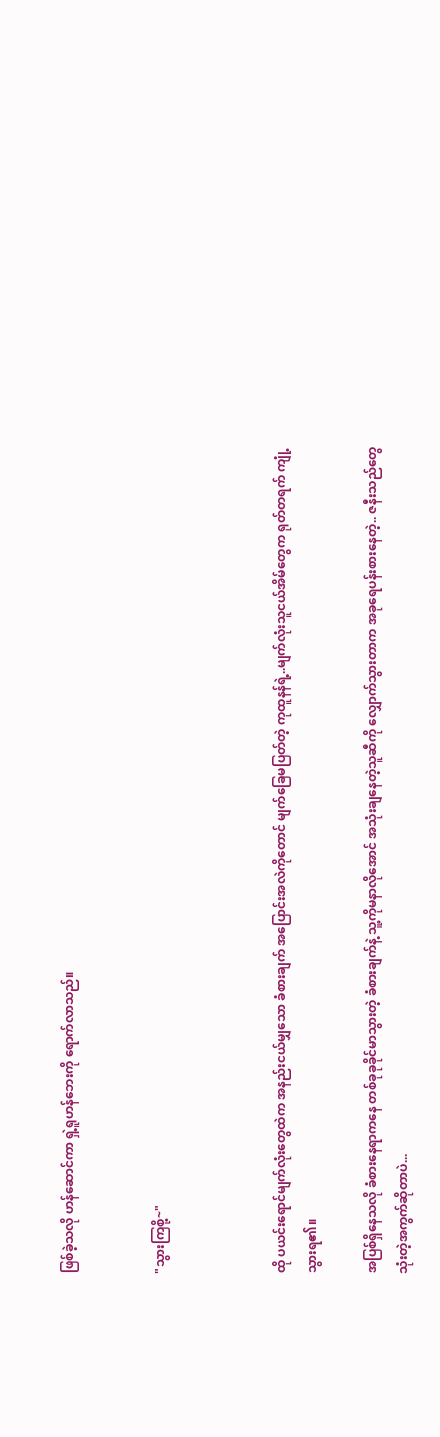ဖြစ်ခဲ့သလို ဟန်ဆောင်ကာ ရှဲ့ရူဟန်ဘေးကို ရောက်လာသည်။


"သွားကြစို့~"



ထို ပယင်းရောင်မျက်လုံးတွေထဲက အနည်းငယ်မျှသော ခံစားချက် အပြောင်းအလဲကိုတောင် မျက်ခြေမပြတ်တဲ့ ကုထူနန်ရဲ့..မျက်လုံးသူငယ်အိမ်တွေက ရုတ်တရက် ကျုံ့သွားရ၏။

အပြစ်ရှိနေသလို ခံစားနေရာကနေ တစ်ခုခုခိုင်မာသွားတဲ့ ခံစားချက်နဲ့ သူ့ကိုမနာလိုအောင် အသုံးချနေတဲ့သူဆီကို လျှောက်သွားတာက အခုရေပန်းစားနေတဲ့.. ဇနီးသည်တွေသုံး‌တဲ့အကွက်ဆိုတာပဲ...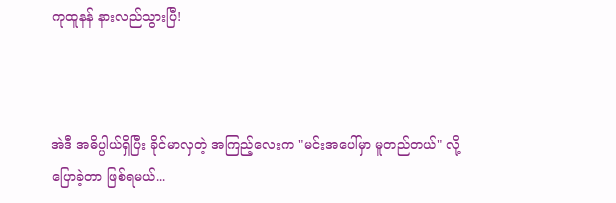ကုထူနန် နားလည်သွားပြီ!



အဲဒီ အဓိပ္ပါယ်ရှိပြီး ခိုင်မာလှတဲ့ အကြည့်လေးက "မင်းအပေါ်မှာ မူတည်တယ်" လို့ ပြောခဲ့တာ ဖြစ်ရမယ်...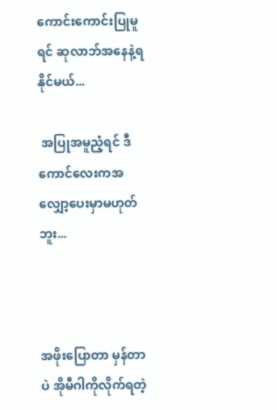ကောင်းကောင်းပြုမူရင် ဆုလာဘ်အနေနဲ့ရနိုင်မယ်...

 အပြုအမူညံ့ရင် ဒီကောင်လေးကအလျှော့ပေးမှာမဟုတ်ဘူး...



အဖိုးပြောတာ မှန်တာပဲ အိုမီဂါကိုလိုက်ရတဲ့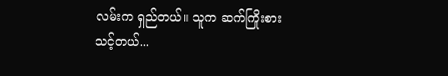လမ်းက ရှည်တယ်။ သူက ဆက်ကြိုးစားသင့်တယ်...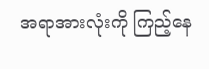အရာအားလုံးကို ကြည့်နေ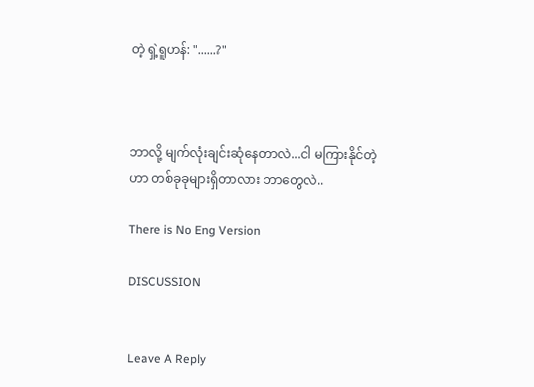တဲ့ ရှဲ့ရူဟန်: "......?"



ဘာလို့ မျက်လုံးချင်းဆုံနေတာလဲ...ငါ မကြားနိုင်တဲ့ဟာ တစ်ခုခုများရှိ‌တာလား ဘာတွေလဲ..

There is No Eng Version

DISCUSSION


Leave A Reply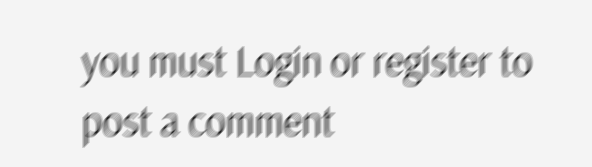you must Login or register to post a comment